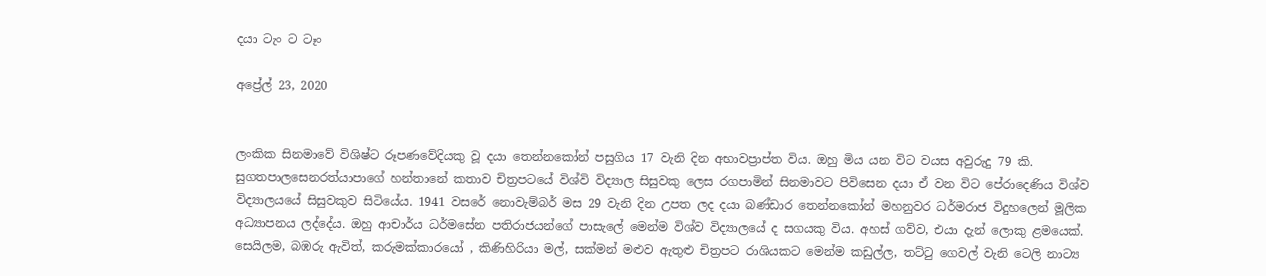දයා ටැං ට ටෑං

අප්‍රේල් 23, 2020


ලංකික සිනමාවේ විශිෂ්ට රූපණවේදියකු වූ දයා තෙන්නකෝන් පසුගිය 17 වැනි දින අභාවප්‍රාප්ත විය. ඔහු මිය යන විට වයස අවුරුදු 79 කි. සුගතපාලසෙනරත්යාපාගේ හන්තානේ කතාව චිත්‍රපටයේ විශ්වි විද්‍යාල සිසුවකු ලෙස රගපාමින් සිනමාවට පිවිසෙන දයා ඒ වන විට පේරාදෙණිය විශ්ව විද්‍යාලයයේ සිසුවකුව සිටියේය. 1941 වසරේ නොවැම්බර් මස 29 වැනි දින උපත ලද දයා බණ්ඩාර තෙන්නකෝන් මහනුවර ධර්මරාජ විදුහලෙන් මූලික අධ්‍යාපනය ලද්දේය. ඔහු ආචාර්ය ධර්මසේන පතිරාජයන්ගේ පාසැලේ මෙන්ම විශ්ව විද්‍යාලයේ ද සගයකු විය. අහස් ගව්ව, එයා දැන් ලොකු ළමයෙක්. සෙයිලම, බඹරු ඇවිත්, කරුමක්කාරයෝ , කිණිහිරියා මල්, සක්මන් මළුව ඇතුළු චිත්‍රපට රාශියකට මෙන්ම කඩුල්ල, තට්ටු ගෙවල් වැනි ටෙලි නාට්‍ය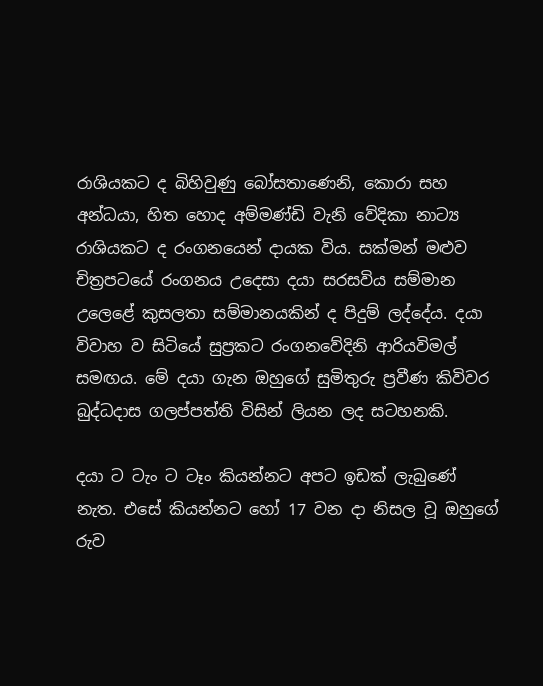රාශියකට ද බිහිවුණු බෝසතාණෙනි, කොරා සහ අන්ධයා, හිත හොද අම්මණ්ඩි වැනි වේදිකා නාට්‍ය රාශියකට ද රංගනයෙන් දායක විය. සක්මන් මළුව චිත්‍රපටයේ රංගනය උදෙසා දයා සරසවිය සම්මාන උලෙළේ කුසලතා සම්මානයකින් ද පිදුම් ලද්දේය. දයා විවාහ ව සිටියේ සුප්‍රකට රංගනවේදිනි ආරියවිමල් සමඟය. මේ දයා ගැන ඔහුගේ සුමිතුරු ප්‍රවීණ කිවිවර බුද්ධදාස ගලප්පත්ති විසින් ලියන ලද සටහනකි.

දයා ට ටැං ට ටෑං කියන්නට අපට ඉඩක් ලැබුණේ නැත. එසේ කියන්නට හෝ 17 වන දා නිසල වූ ඔහුගේ රුව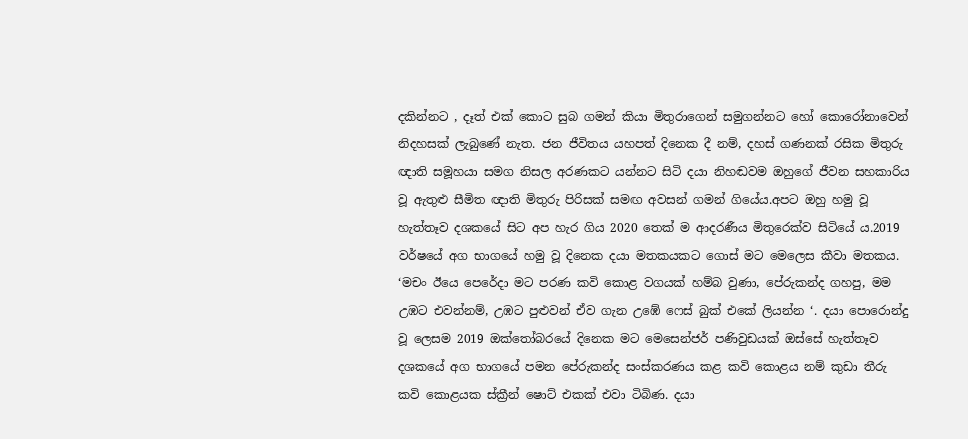දකින්නට , දෑත් එක් කොට සුබ ගමන් කියා මිතුරාගෙන් සමුගන්නට හෝ කොරෝනාවෙන් නිදහසක් ලැබුණේ නැත. ජන ජීවිතය යහපත් දිනෙක දී නම්, දහස් ගණනක් රසික මිතුරු ඥාති සමූහයා සමග නිසල අරණකට යන්නට සිටි දයා නිහඬවම ඔහුගේ ජීවන සහකාරිය වූ ඇතුළු සීමිත ඥාති මිතුරු පිරිසක් සමඟ අවසන් ගමන් ගියේය.අපට ඔහු හමු වූ හැත්තෑව දශකයේ සිට අප හැර ගිය 2020 තෙක් ම ආදරණීය මිතුරෙක්ව සිටියේ ය.2019 වර්ෂයේ අග භාගයේ හමු වූ දිනෙක දයා මතකයකට ගොස් මට මෙලෙස කීවා මතකය. ‘මචං ඊයෙ පෙරේදා මට පරණ කවි කොළ වගයක් හම්බ වුණා, පේරුකන්ද ගහපු, මම උඹට එවන්නම්, උඹට පුළුවන් ඒව ගැන උඹේ ෆෙස් බුක් එකේ ලියන්න ‘. දයා පොරොන්දු වූ ලෙසම 2019 ඔක්තෝබරයේ දිනෙක මට මෙසෙන්ජර් පණිවුඩයක් ඔස්සේ හැත්තෑව දශකයේ අග භාගයේ පමන පේරුකන්ද සංස්කරණය කළ කවි කොළය නම් කුඩා තීරු කවි කොළයක ස්ක්‍රීන් ෂොට් එකක් එවා ටිබිණ. දයා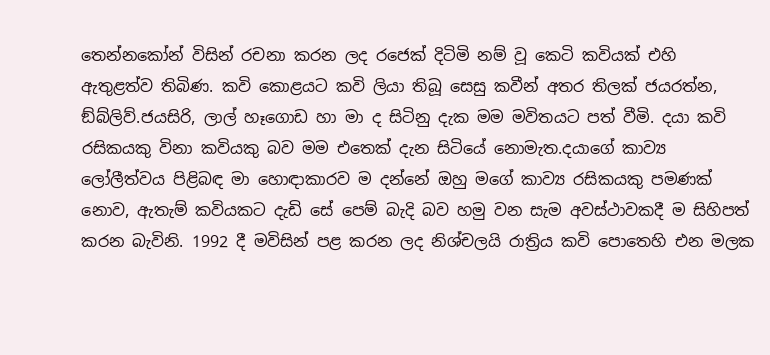තෙන්නකෝන් විසින් රචනා කරන ලද රජෙක් දිටිමි නම් වූ කෙටි කවියක් එහි ඇතුළත්ව තිබිණ. කවි කොළයට කවි ලියා තිබූ සෙසු කවීන් අතර තිලක් ජයරත්න, ඞ්බ්ලිව්.ජයසිරි, ලාල් හෑගොඩ හා මා ද සිටිනු දැක මම මවිතයට පත් වීමි. දයා කවි රසිකයකු විනා කවියකු බව මම එතෙක් දැන සිටියේ නොමැත.දයාගේ කාව්‍ය ලෝලීත්වය පිළිබඳ මා හොඳාකාරව ම දන්නේ ඔහු මගේ කාව්‍ය රසිකයකු පමණක් නොව, ඇතැම් කවියකට දැඩි සේ පෙම් බැදි බව හමු වන සැම අවස්ථාවකදී ම සිහිපත් කරන බැවිනි. 1992 දී මවිසින් පළ කරන ලද නිශ්චලයි රාත්‍රිය කවි පොතෙහි එන මලක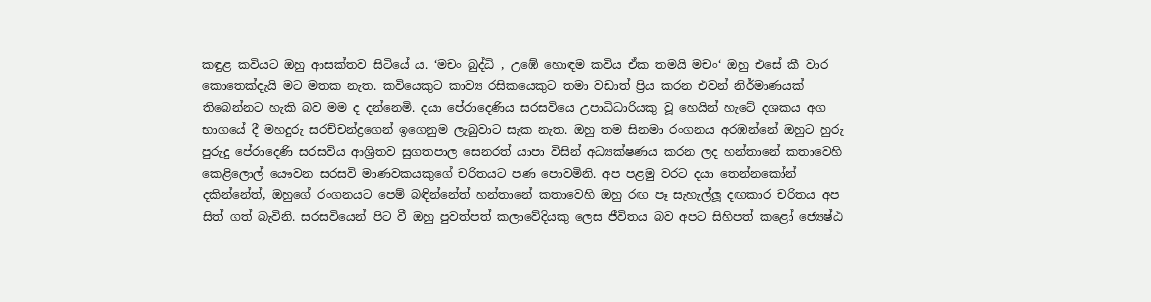කඳුළ කවියට ඔහු ආසක්තව සිටියේ ය. ‘මචං බුද්ධි , උඹේ හොඳම කවිය ඒක තමයි මචං‘ ඔහු එසේ කී වාර කොතෙක්දැයි මට මතක නැත. කවියෙකුට කාව්‍ය රසිකයෙකුට තමා වඩාත් ප්‍රිය කරන එවන් නිර්මාණයක් තිබෙන්නට හැකි බව මම ද දන්නෙමි. දයා පේරාදෙණිය සරසවියෙ උපාධිධාරියකු වූ හෙයින් හැටේ දශකය අග භාගයේ දී මහදුරු සරච්චන්ද්‍රගෙන් ඉගෙනුම ලැබුවාට සැක නැත. ඔහු තම සිනමා රංගනය අරඹන්නේ ඔහුට හුරු පුරුදු පේරාදෙණි සරසවිය ආශ්‍රිතව සුගතපාල සෙනරත් යාපා විසින් අධ්‍යක්ෂණය කරන ලද හන්තානේ කතාවෙහි කෙළිලොල් යෞවන සරසවි මාණවකයකුගේ චරිතයට පණ පොවමිනි. අප පළමු වරට දයා තෙන්නකෝන් දකින්නේත්, ඔහුගේ රංගනයට පෙම් බඳින්නේත් හන්තානේ කතාවෙහි ඔහු රඟ පෑ සැහැල්ලූ‍ දඟකාර චරිතය අප සිත් ගත් බැවිනි. සරසවියෙන් පිට වී ඔහු පුවත්පත් කලාවේදියකු ලෙස ජීවිතය බව අපට සිහිපත් කළෝ ජ්‍යෙෂ්ඨ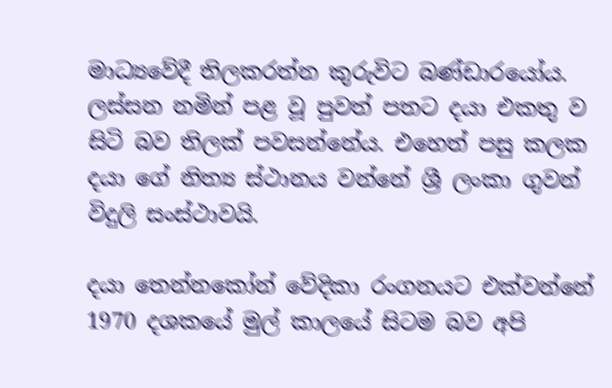මාධ්‍යවේදී තිලකරත්න කුරුවිට බණ්ඩාරයෝය. ලස්සන නමින් පළ වූ පුවත් පතට දයා එකතු ව සිටි බව තිලක් පවසන්නේය. එහෙත් පසු කලක දයා ගේ නිත්‍ය ස්ථානය වන්නේ ශ්‍රී ලංකා ගුවන් විදුලි සංස්ථාවයි.

දයා තෙන්නකෝන් වේදිකා රංගනයට එක්වන්නේ 1970 දශකයේ මුල් කාලයේ සිටම බව අපි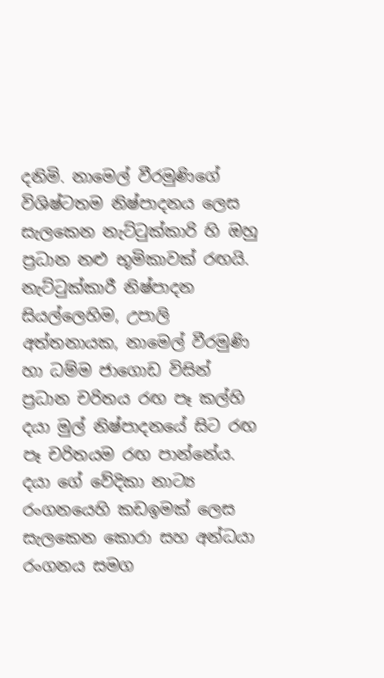දනිමි. නාමෙල් වීරමුණිගේ විශිෂ්ටතම නිෂ්පාදනය ලෙස සැලකෙන නැට්ටුක්කාරි හි ඔහු ප්‍රධාන නළු භූමිකාවක් රඟයි. නැට්ටුක්කාරී නිෂ්පාදන සියල්ලෙහිම, උපාලි අත්තනායක, නාමෙල් වීරමුණි හා ධම්ම ජාගොඩ විසින් ප්‍රධාන චරිතය රඟ පෑ කල්හි දයා මුල් නිෂ්පාදනයේ සිට රඟ පෑ චරිතයම රඟ පාන්නේය. දයා ගේ වේදිකා නාට්‍ය රංගනයෙහි කඩඉමක් ලෙස සැලකෙන කොරා සහ අන්ධයා රංගනය සමග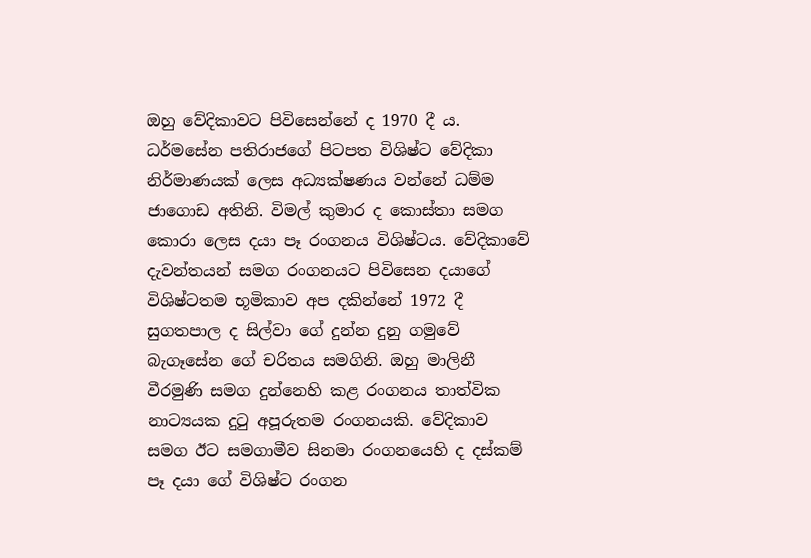ඔහු වේදිකාවට පිවිසෙන්නේ ද 1970 දී ය. ධර්මසේන පතිරාජගේ පිටපත විශිෂ්ට වේදිකා නිර්මාණයක් ලෙස අධ්‍යක්ෂණය වන්නේ ධම්ම ජාගොඩ අතිනි. විමල් කුමාර ද කොස්තා සමග කොරා ලෙස දයා පෑ රංගනය විශිෂ්ටය. වේදිකාවේ දැවන්තයන් සමග රංගනයට පිවිසෙන දයාගේ විශිෂ්ටතම භූමිකාව අප දකින්නේ 1972 දී සුගතපාල ද සිල්වා ගේ දුන්න දුනු ගමුවේ බැගෑසේන ගේ චරිතය සමගිනි. ඔහු මාලිනී වීරමුණි සමග දුන්නෙහි කළ රංගනය තාත්වික නාට්‍යයක දුටු අපූරුතම රංගනයකි. වේදිකාව සමග ඊට සමගාමීව සිනමා රංගනයෙහි ද දස්කම් පෑ දයා ගේ විශිෂ්ට රංගන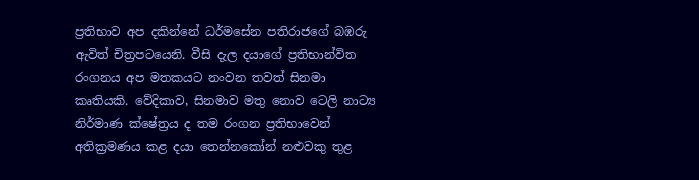ප්‍රතිභාව අප දකින්නේ ධර්මසේන පතිරාජගේ බඹරු ඇවිත් චිත්‍රපටයෙනි. වීසි දැල දයාගේ ප්‍රතිභාන්විත රංගනය අප මතකයට නංවන තවත් සිනමා කෘතියකි. වේදිකාව, සිනමාව මතු නොව ටෙලි නාට්‍ය නිර්මාණ ක්ෂේත්‍රය ද තම රංගන ප්‍රතිභාවෙන් අතික්‍රමණය කළ දයා තෙන්නකෝන් නළුවකු තුළ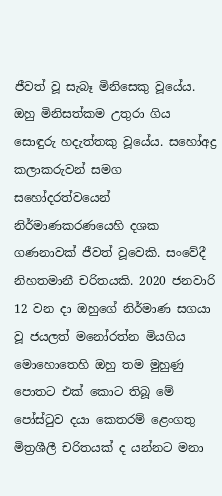ජීවත් වූ සැබෑ මිනිසෙකු වූයේය. ඔහු මිනිසත්කම උතුරා ගිය සොඳුරු හදැත්තකු වූයේය. සහෝඅද්‍ර කලාකරුවන් සමග සහෝදරත්වයෙන් නිර්මාණකරණයෙහි දශක ගණනාවක් ජීවත් වූවෙකි. සංවේදී නිහතමානී චරිතයකි. 2020 ජනවාරි 12 වන දා ඔහුගේ නිර්මාණ සගයා වූ ජයලත් මනෝරත්න මියගිය මොහොතෙහි ඔහු තම මුහුණු පොතට එක් කොට තිබූ මේ පෝස්ටුව දයා කෙතරම් ළෙංගතු මිත්‍රශීලී චරිතයක් ද යන්නට මනා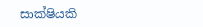සාක්ෂියකි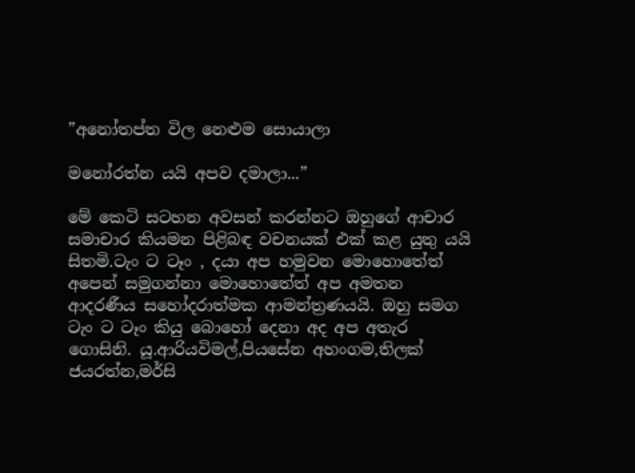”අනෝතප්ත විල නෙළුම සොයාලා

මනෝරත්න යයි අපව දමාලා...”

මේ කෙටි සටහන අවසන් කරන්නට ඔහුගේ ආචාර සමාචාර කියමන පිළිබඳ වචනයක් එක් කළ යුතු යයි සිතමි.ටැං ට ටෑං , දයා අප හමුවන මොහොතේත් අපෙන් සමුගන්නා මොහොතේත් අප අමතන ආදරණීය සහෝදරාත්මක ආමන්ත්‍රණයයි. ඔහු සමග ටැං ට ටෑං කියු බොහෝ දෙනා අද අප අතැර ගොසිනි. යූ.ආරියවිමල්,පියසේන අහංගම,තිලක් ජයරත්න,මර්සි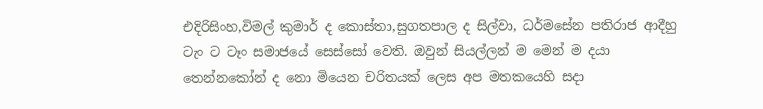එදිරිසිංහ,විමල් කුමාර් ද කොස්තා,සුගතපාල ද සිල්වා, ධර්මසේන පතිරාජ ආදීහු ටැං ට ටෑං සමාජයේ සෙස්සෝ වෙති. ඔවුන් සියල්ලන් ම මෙන් ම දයා තෙන්නකෝන් ද නො මියෙන චරිතයක් ලෙස අප මතකයෙහි සදා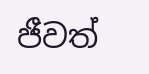ජීවත්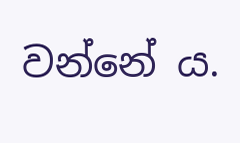වන්නේ ය.